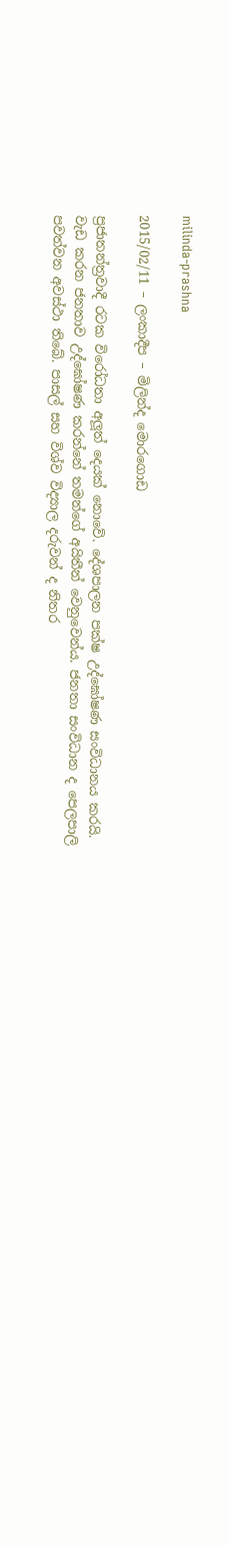milinda-prashna

2015/02/11 – ලංකාදීප – මිලින්ද මොරගොඩ

ප්‍රජාතන්ත්‍රවාදී රටක විරෝධතා අලූත් දෙයක් නොවේ. දේශපාලන පක්ෂ උද්ඝෝෂණ සංවිධානය කරයි. වැඩ කරන ජනතාව උද්ඝෝෂණ කරන්නේ තමන්ගේ අයිතීන් වෙනුවෙන්ය. ජනතා සංවිධාන ද පෙලපාලි පවත්වන අවස්ථා තිබේ. පාසල් සහ විශ්ව විද්‍යාල දරුවන් ද නිතර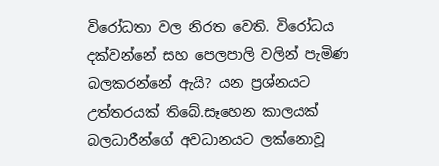විරෝධතා වල නිරත වෙති. විරෝධය දක්වන්නේ සහ පෙලපාලි වලින් පැමිණ බලකරන්නේ ඇයි? යන ප්‍රශ්නයට උත්තරයක් තිබේ.සෑහෙන කාලයක් බලධාරීන්ගේ අවධානයට ලක්නොවූ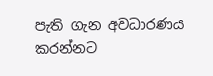පැති ගැන අවධාරණය කරන්නට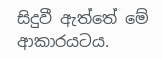සිදුවී ඇත්තේ මේ ආකාරයටය.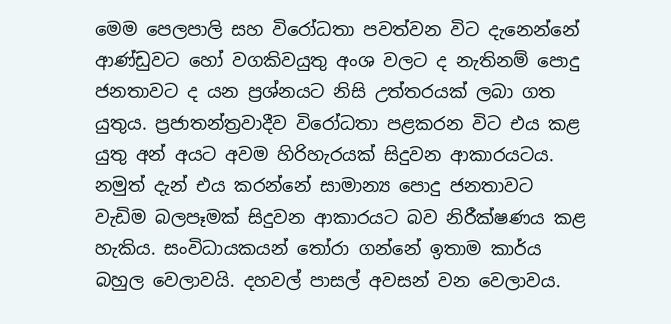මෙම පෙලපාලි සහ විරෝධතා පවත්වන විට දැනෙන්නේ ආණ්ඩුවට හෝ වගකිවයුතු අංශ වලට ද නැතිනම් පොදු ජනතාවට ද යන ප්‍රශ්නයට නිසි උත්තරයක් ලබා ගත යුතුය. ප්‍රජාතන්ත්‍රවාදීව විරෝධතා පළකරන විට එය කළ යුතු අන් අයට අවම හිරිහැරයක් සිදුවන ආකාරයටය. නමුත් දැන් එය කරන්නේ සාමාන්‍ය පොදු ජනතාවට වැඩිම බලපෑමක් සිදුවන ආකාරයට බව නිරීක්ෂණය කළ හැකිය. සංවිධායකයන් තෝරා ගන්නේ ඉතාම කාර්ය බහුල වෙලාවයි. දහවල් පාසල් අවසන් වන වෙලාවය.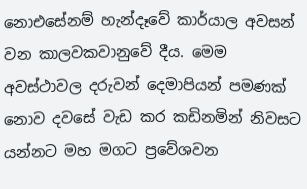නොඑසේනම් හැන්දෑවේ කාර්යාල අවසන් වන කාලවකවානුවේ දීය. මෙම අවස්ථාවල දරුවන් දෙමාපියන් පමණක් නොව දවසේ වැඩ කර කඩිනමින් නිවසට යන්නට මහ මගට ප්‍රවේශවන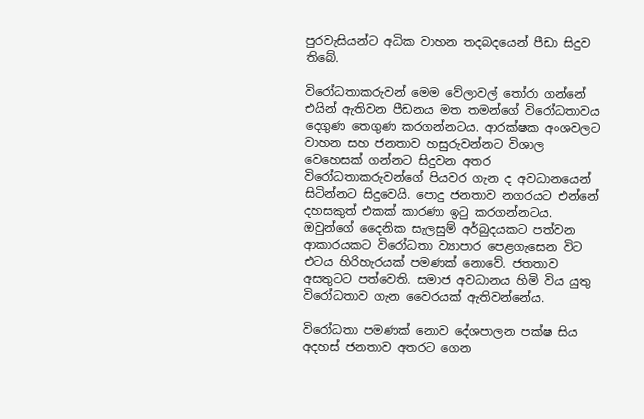පුරවැසියන්ට අධික වාහන තදබදයෙන් පීඩා සිදුව තිබේ.

විරෝධතාකරුවන් මෙම වේලාවල් තෝරා ගන්නේ එයින් ඇතිවන පීඩනය මත තමන්ගේ විරෝධතාවය දෙගුණ තෙගුණ කරගන්නටය. ආරක්ෂක අංශවලට වාහන සහ ජනතාව හසුරුවන්නට විශාල වෙහෙසක් ගන්නට සිදුවන අතර විරෝධතාකරුවන්ගේ පියවර ගැන ද අවධානයෙන් සිටින්නට සිදුවෙයි. පොදු ජනතාව නගරයට එන්නේ දහසකුත් එකක් කාරණා ඉටු කරගන්නටය. ඔවුන්ගේ දෛනික සැලසුම් අර්බුදයකට පත්වන ආකාරයකට විරෝධතා ව්‍යාපාර පෙළගැසෙන විට එටය හිරිහැරයක් පමණක් නොවේ. ජතතාව අසතුටට පත්වෙති. සමාජ අවධානය හිමි විය යුතු විරෝධතාව ගැන වෛරයක් ඇතිවන්නේය.

විරෝධතා පමණක් නොව දේශපාලන පක්ෂ සිය අදහස් ජනතාව අතරට ගෙන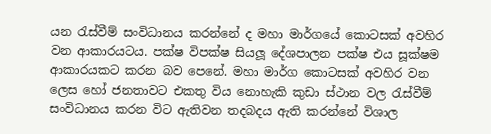යන රැස්වීම් සංවිධානය කරන්නේ ද මහා මාර්ගයේ කොටසක් අවහිර වන ආකාරයටය. පක්ෂ විපක්ෂ සියලූ දේශපාලන පක්ෂ එය සූක්ෂම ආකාරයකට කරන බව පෙනේ. මහා මාර්ග කොටසක් අවහිර වන ලෙස හෝ ජනතාවට එකතු විය නොහැකි කුඩා ස්ථාන වල රැස්වීම් සංවිධානය කරන විට ඇතිවන තදබදය ඇති කරන්නේ විශාල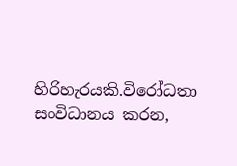හිරිහැරයකි.විරෝධතා සංවිධානය කරන,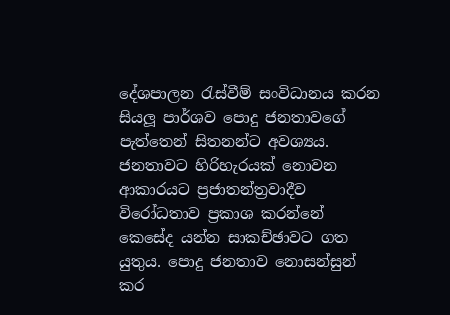දේශපාලන රැස්වීම් සංවිධානය කරන සියලූ පාර්ශව පොදු ජනතාවගේ පැත්තෙන් සිතනන්ට අවශ්‍යය. ජනතාවට හිරිහැරයක් නොවන ආකාරයට ප්‍රජාතන්ත්‍රවාදීව විරෝධතාව ප්‍රකාශ කරන්නේ කෙසේද යන්න සාකච්ඡාවට ගත යුතුය. පොදු ජනතාව නොසන්සුන් කර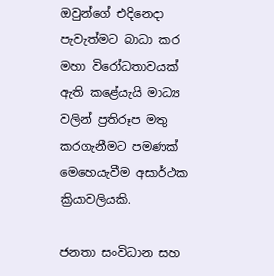ඔවුන්ගේ එදිනෙදා පැවැත්මට බාධා කර මහා විරෝධතාවයක් ඇති කළේයැයි මාධ්‍ය වලින් ප්‍රතිරූප මතු කරගැනීමට පමණක් මෙහෙයැවීම අසාර්ථක ක්‍රියාවලියකි.

ජනතා සංවිධාන සහ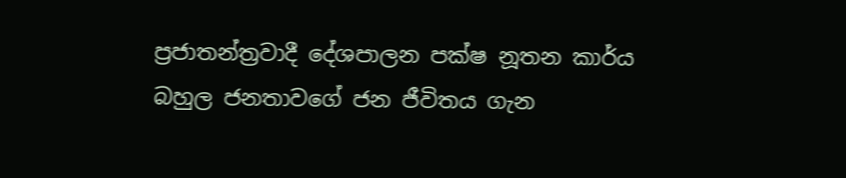ප්‍රජාතන්ත්‍රවාදී දේශපාලන පක්ෂ නූතන කාර්ය බහුල ජනතාවගේ ජන ජීවිතය ගැන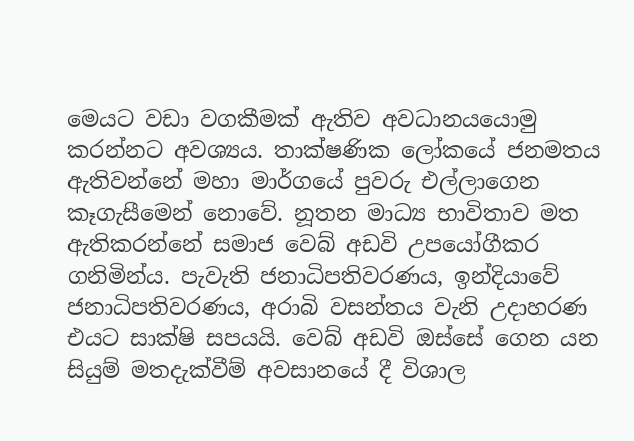මෙයට වඩා වගකීමක් ඇතිව අවධානයයොමු කරන්නට අවශ්‍යය. තාක්ෂණික ලෝකයේ ජනමතය ඇතිවන්නේ මහා මාර්ගයේ පුවරු එල්ලාගෙන කෑගැසීමෙන් නොවේ. නූතන මාධ්‍ය භාවිතාව මත ඇතිකරන්නේ සමාජ වෙබ් අඩවි උපයෝගීකර ගනිමින්ය. පැවැති ජනාධිපතිවරණය, ඉන්දියාවේ ජනාධිපතිවරණය, අරාබි වසන්තය වැනි උදාහරණ එයට සාක්ෂි සපයයි. වෙබ් අඩවි ඔස්සේ ගෙන යන සියුම් මතදැක්වීම් අවසානයේ දී විශාල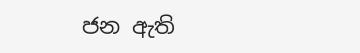ජන ඇති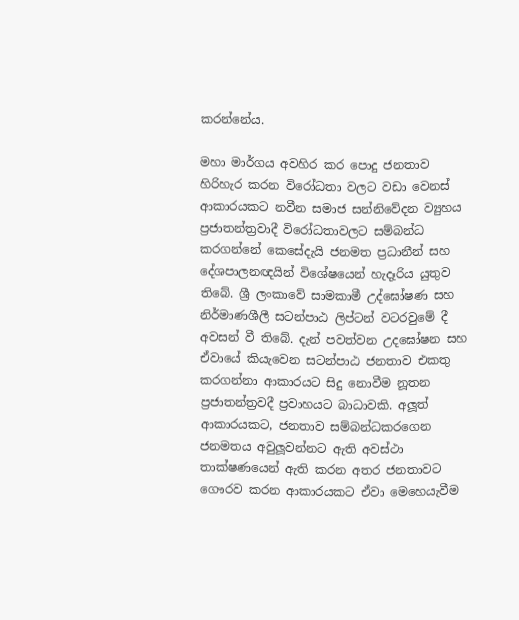කරන්නේය.

මහා මාර්ගය අවහිර කර පොදු ජනතාව හිරිහැර කරන විරෝධතා වලට වඩා වෙනස් ආකාරයකට නවීන සමාජ සන්නිවේදන ව්‍යුහය ප්‍රජාතන්ත්‍රවාදී විරෝධතාවලට සම්බන්ධ කරගන්නේ කෙසේදැයි ජනමත ප්‍රධානීන් සහ දේශපාලනඥයින් විශේෂයෙන් හැදෑරිය යුතුව තිබේ. ශ්‍රී ලංකාවේ සාමකාමී උද්ඝෝෂණ සහ නිර්මාණශීලී සටන්පාඨ ලිප්ටන් වටරවුමේ දී අවසන් වී තිබේ. දැන් පවත්වන උදඝෝෂන සහ ඒවායේ කියැවෙන සටන්පාඨ ජනතාව එකතු කරගන්නා ආකාරයට සිදු නොවීම නූතන ප්‍රජාතන්ත්‍රවදී ප්‍රවාහයට බාධාවකි. අලූත් ආකාරයකට, ජනතාව සම්බන්ධකරගෙන ජනමතය අවුලූවන්නට ඇති අවස්ථා තාක්ෂණයෙන් ඇති කරන අතර ජනතාවට ගෞරව කරන ආකාරයකට ඒවා මෙහෙයැවීම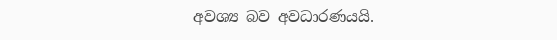අවශ්‍ය බව අවධාරණයයි.